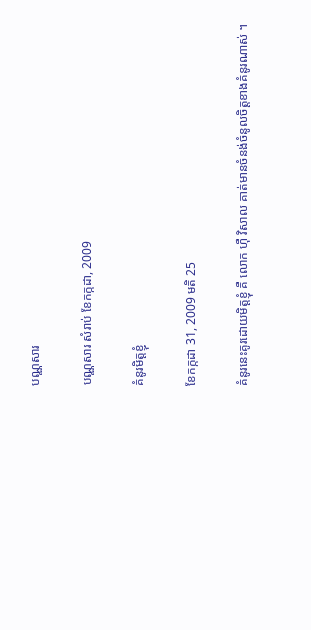បណ្ណសារ

បណ្ណសារ សំរាប់ ខែកក្កដា, 2009

គំនូរមិត្តខ្ញុំ

ខែកក្កដា 31, 2009 មតិ 25

គំនូរនេះគូរដោយមិត្តខ្ញុំ គឺ លោក ហ៊ឺ វិសាល គាត់មានចំនង់ចំនូលចិត្តខាងគំនូរណាស់ ។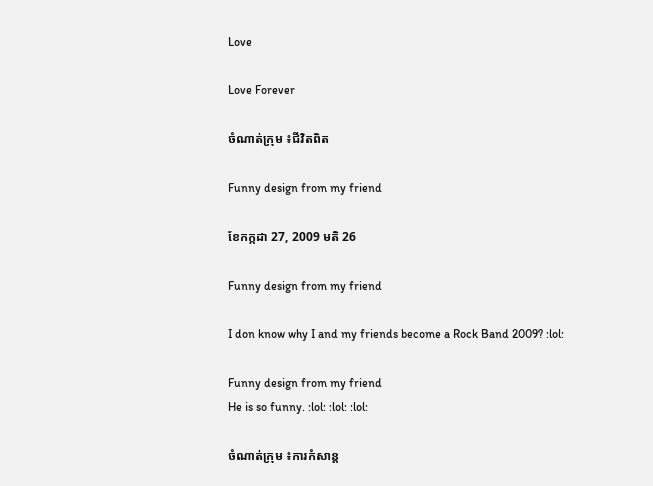Love

Love Forever

ចំណាត់ក្រុម ៖ជីវិតពិត

Funny design from my friend

ខែកក្កដា 27, 2009 មតិ 26

Funny design from my friend

I don know why I and my friends become a Rock Band 2009? :lol:

Funny design from my friend
He is so funny. :lol: :lol: :lol:

ចំណាត់ក្រុម ៖ការកំសាន្ត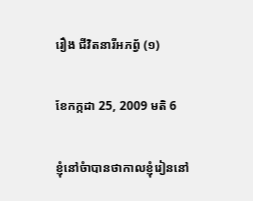រឿង ជីវិតនារីអភព័្វ (១)

ខែកក្កដា 25, 2009 មតិ 6

ខ្ញុំនៅចំាបានថាកាលខ្ញុំរៀននៅ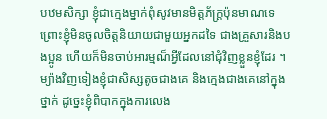បឋមសិក្សា ខ្ញុំជាក្មេងម្នាក់ពុំសូវមានមិត្តភ័ក្រ្តប៉ុនមាណទេ ព្រោះខ្ញុំមិនចូលចិត្តនិយាយជាមួយអ្នកដទៃ ជាងគ្រួសារនិងបងប្អូន ហើយក៏មិនចាប់អារម្មណ៏អ្វីដែលនៅជុំវិញខ្លួនខ្ញុំដែរ ។ ម្យ៉ាងវិញទៀងខ្ញុំជាសិស្សតូចជាងគេ និងក្មេងជាងគេនៅក្នុងថ្នាក់ ដូច្នេះខ្ញុំពិបាកក្នុងការលេង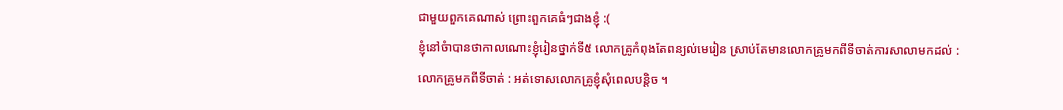ជាមួយពួកគេណាស់ ព្រោះពួកគេធំៗជាងខ្ញុំ :(
ខ្ញុំនៅចំាបានថាកាលណោះខ្ញុំរៀនថ្នាក់ទី៥ លោកគ្រូកំពុងតែពន្យល់មេរៀន ស្រាប់តែមានលោកគ្រូមកពីទីចាត់ការសាលាមកដល់ :
លោកគ្រូមកពីទីចាត់ : អត់ទោសលោកគ្រូខ្ញុំសុំពេលបន្តិច ។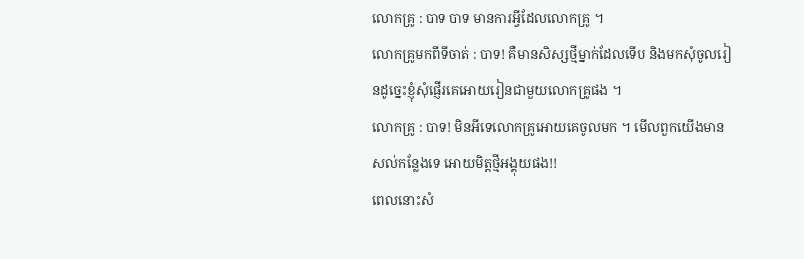លោកគ្រូ : បាទ បាទ មានការអ្វីដែលលោកគ្រូ ។
លោកគ្រូមកពីទីចាត់ : បាទ! គឺមានសិស្សថ្មីម្នាក់ដែលទើប និងមកសុំចូលរៀនដូច្នេះខ្ញុំសុំផ្ញើរគេអោយរៀនជាមួយលោកគ្រូផង ។
លោកគ្រូ : បាទ! មិនអីទេលោកគ្រូអោយគេចូលមក ។ មើលពួកយើងមានសល់កន្លែងទេ អោយមិត្តថ្មីអង្គុយផង!!
ពេលនោះសំ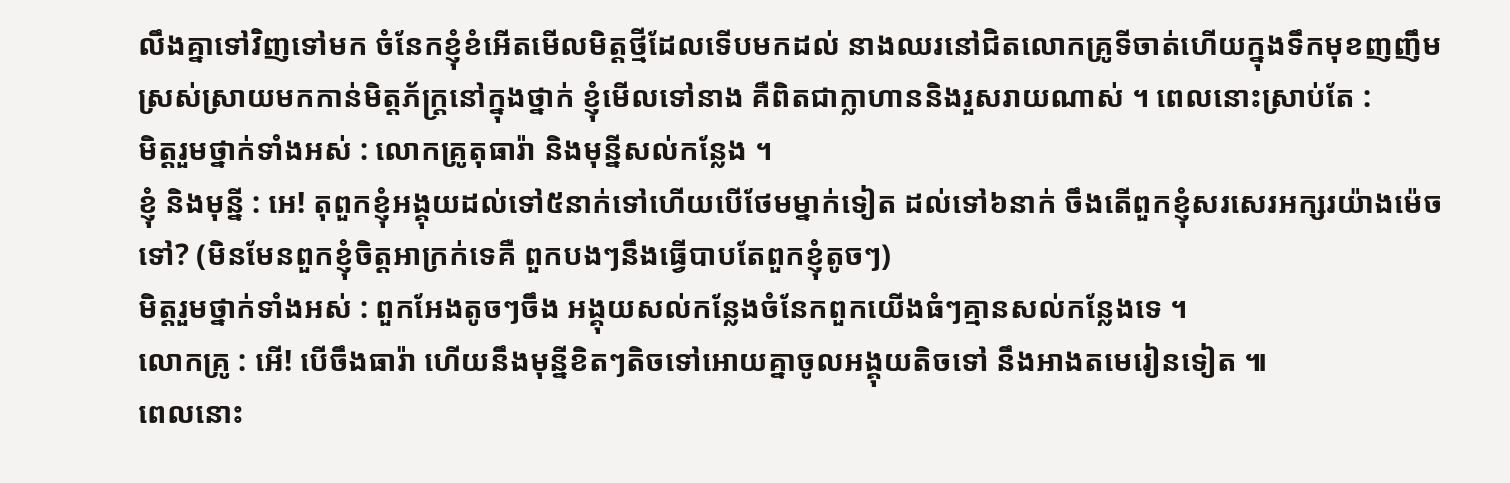លឹងគ្នាទៅវិញទៅមក ចំនែកខ្ញុំខំអើតមើលមិត្តថ្មីដែលទើបមកដល់ នាងឈរនៅជិតលោកគ្រូទីចាត់ហើយក្នុងទឹកមុខញញឹមស្រស់ស្រាយមកកាន់មិត្តភ័ក្រ្តនៅក្នុងថ្នាក់ ខ្ញុំមើលទៅនាង គឺពិតជាក្លាហាននិងរួសរាយណាស់ ។ ពេលនោះស្រាប់តែ :
មិត្តរួមថ្នាក់ទាំងអស់ : លោកគ្រូតុធារ៉ា និងមុន្នីសល់កន្លែង ។
ខ្ញុំ និងមុន្នី : អេ! តុពួកខ្ញុំអង្គុយដល់ទៅ៥នាក់ទៅហើយបើថែមម្នាក់ទៀត ដល់ទៅ៦នាក់ ចឹងតើពួកខ្ញុំសរសេរអក្សរយ៉ាងម៉េចទៅ? (មិនមែនពួកខ្ញុំចិត្តអាក្រក់ទេគឺ ពួកបងៗនឹងធ្វើបាបតែពួកខ្ញុំតូចៗ)
មិត្តរួមថ្នាក់ទាំងអស់ : ពួកអែងតូចៗចឹង អង្គុយសល់កន្លែងចំនែកពួកយើងធំៗគ្មានសល់កន្លែងទេ ។
លោកគ្រូ : អើ! បើចឹងធារ៉ា ហើយនឹងមុន្នីខិតៗតិចទៅអោយគ្នាចូលអង្គុយតិចទៅ នឹងអាងតមេរៀនទៀត ៕
ពេលនោះ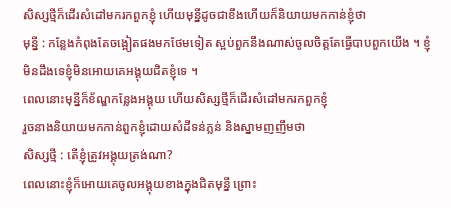សិស្សថ្មីក៏ដើរសំដៅមករកពួកខ្ញុំ ហើយមុន្នីដូចជាខឹងហើយក៏និយាយមកកាន់ខ្ញុំថា
មុន្នី : កន្លែងកំពុងតែចង្អៀតផងមកថែមទៀត ស្អប់ពួកនឹងណាស់ចូលចិត្តតែធ្វើបាបពួកយើង ។ ខ្ញុំមិនដឹងទេខ្ញុំមិនអោយគេអង្គុយជិតខ្ញុំទេ ។
ពេលនោះមុន្នីក៏ខ័ណ្ឌកន្លែងអង្គុយ ហើយសិស្សថ្មីក៏ដើរសំដៅមករកពួកខ្ញុំ
រួចនាងនិយាយមកកាន់ពួកខ្ញុំដោយសំដីទន់ភ្លន់ និងស្នាមញញឹមថា
សិស្សថ្មី : តើខ្ញុំត្រូវអង្គុយត្រង់ណា?
ពេលនោះខ្ញុំក៏អោយគេចូលអង្គុយខាងក្នុងជិតមុន្នី ព្រោះ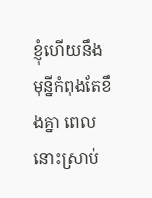ខ្ញុំហើយនឹងមុន្នីកំពុងតែខឹងគ្នា ពេលនោះស្រាប់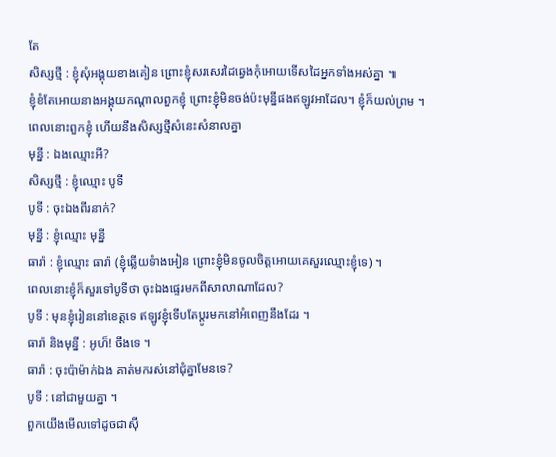តែ
សិស្សថ្មី : ខ្ញុំសុំអង្គុយខាងគៀន ព្រោះខ្ញុំសរសេរដៃឆ្វេងកុំអោយទើសដៃអ្នកទាំងអស់គ្នា ៕
ខ្ញុំខំតែអោយនាងអង្គុយកណ្តាលពួកខ្ញុំ ព្រោះខ្ញុំមិនចង់ប៉ះមុន្នីផងឥឡូវអាដែល។ ខ្ញុំក៏យល់ព្រម ។
ពេលនោះពួកខ្ញុំ ហើយនឹងសិស្សថ្មីសំនេះសំនាលគ្នា
មុន្នី : ឯងឈ្មោះអី?
សិស្សថ្មី : ខ្ញុំឈ្មោះ បូទី
បូទី : ចុះឯងពីរនាក់?
មុន្នី : ខ្ញុំឈ្មោះ មុន្នី
ធារ៉ា : ខ្ញុំឈ្មោះ ធារ៉ា (ខ្ញុំឆ្លើយទំាងអៀន ព្រោះខ្ញុំមិនចូលចិត្តអោយគេសួរឈ្មោះខ្ញុំទេ) ។
ពេលនោះខ្ញុំក៏សួរទៅបូទីថា ចុះឯងផ្ទេរមកពីសាលាណាដែល?
បូទី : មុនខ្ញុំរៀននៅខេត្តទេ ឥឡូវខ្ញុំទើបតែប្តូរមកនៅអំពេញនឹងដែរ ។
ធារ៉ា និងមុន្នី : អូហ៏! ចឹងទេ ។
ធារ៉ា : ចុះប៉ាម៉ាក់ឯង គាត់មករស់នៅជុំគ្នាមែនទេ?
បូទី : នៅជាមួយគ្នា ។
ពួកយើងមើលទៅដូចជាស៊ី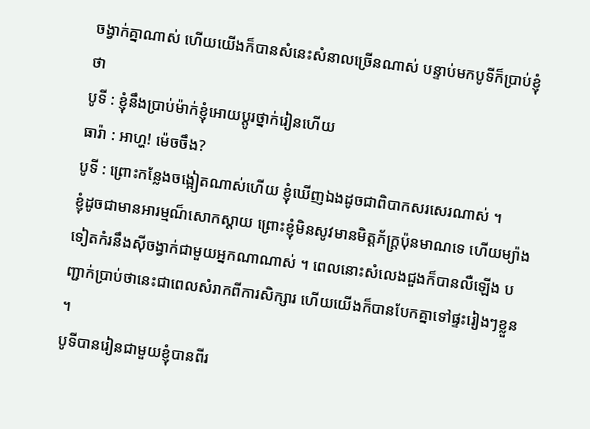ចង្វាក់គ្នាណាស់ ហើយយើងក៏បានសំនេះសំនាលច្រើនណាស់ បន្ទាប់មកបូទីក៏ប្រាប់ខ្ញុំថា
បូទី : ខ្ញុំនឹងប្រាប់ម៉ាក់ខ្ញុំអោយប្តូរថ្នាក់រៀនហើយ
ធារ៉ា : អាហ្ហ! ម៉េចចឹង?
បូទី : ព្រោះកន្លែងចង្អៀតណាស់ហើយ ខ្ញុំឃើញឯងដូចជាពិបាកសរសេរណាស់ ។
ខ្ញុំដូចជាមានអារម្មណ៏សោកស្តាយ ព្រោះខ្ញុំមិនសូវមានមិត្តភ័ក្ត្រប៉ុនមាណទេ ហើយម្យ៉ាងទៀតកំរនឹងស៊ីចង្វាក់ជាមួយអ្នកណាណាស់ ។ ពេលនោះសំលេងជួងក៏បានលឺឡើង បញ្ជាក់ប្រាប់ថានេះជាពេលសំរាកពីការសិក្សារ ហើយយើងក៏បានបែកគ្នាទៅផ្ទះរៀងៗខ្លួន ។
បូទីបានរៀនជាមួយខ្ញុំបានពីរ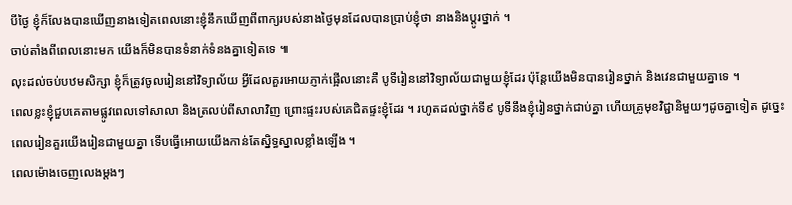បីថ្ងៃ ខ្ញុំក៏លែងបានឃើញនាងទៀតពេលនោះខ្ញុំនឹកឃើញពីពាក្យរបស់នាងថ្ងៃមុនដែលបានប្រាប់ខ្ញុំថា នាងនិងប្តូរថ្នាក់ ។
ចាប់តាំងពីពេលនោះមក យើងក៏មិនបានទំនាក់ទំនងគ្នាទៀតទេ ៕
លុះដល់ចប់បឋមសិក្សា ខ្ញុំក៏ត្រូវចូលរៀននៅវិទ្យាល័យ អ្វីដែលគួរអោយភ្ញាក់ផ្អើលនោះគឺ បូទីរៀននៅវិទ្យាល័យជាមួយខ្ញុំដែរ ប៉ុន្តែយើងមិនបានរៀនថ្នាក់ និងវេនជាមួយគ្នាទេ ។
ពេលខ្លះខ្ញុំជួបគេតាមផ្លូវពេលទៅសាលា និងត្រលប់ពីសាលាវិញ ព្រោះផ្ទះរបស់គេជិតផ្ទះខ្ញុំដែរ ។ រហូតដល់ថ្នាក់ទី៩ បូទីនឹងខ្ញុំរៀនថ្នាក់ជាប់គ្នា ហើយគ្រូមុខវិជ្ជានិមួយៗដូចគ្នាទៀត ដូច្នេះពេលរៀនគួរយើងរៀនជាមួយគ្នា ទើបធ្វើអោយយើងកាន់តែស្និទ្ធស្នាលខ្លាំងឡើង ។
ពេលម៉ោងចេញលេងម្តងៗ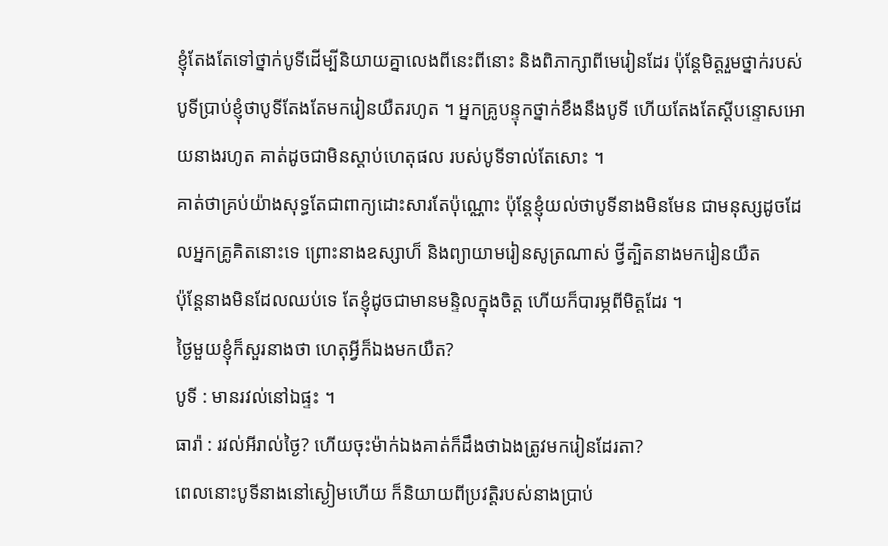ខ្ញុំតែងតែទៅថ្នាក់បូទីដើម្បីនិយាយគ្នាលេងពីនេះពីនោះ និងពិភាក្សាពីមេរៀនដែរ ប៉ុន្តែមិត្តរួមថ្នាក់របស់បូទីប្រាប់ខ្ញុំថាបូទីតែងតែមករៀនយឺតរហូត ។ អ្នកគ្រូបន្ទុកថ្នាក់ខឹងនឹងបូទី ហើយតែងតែស្តីបន្ទោសអោយនាងរហូត គាត់ដូចជាមិនស្តាប់ហេតុផល របស់បូទីទាល់តែសោះ ។
គាត់ថាគ្រប់យ៉ាងសុទ្ធតែជាពាក្យដោះសារតែប៉ុណ្ណោះ ប៉ុន្តែខ្ញុំយល់ថាបូទីនាងមិនមែន ជាមនុស្សដូចដែលអ្នកគ្រូគិតនោះទេ ព្រោះនាងឧស្សាហ៏ និងព្យាយាមរៀនសូត្រណាស់ ថ្វីត្បិតនាងមករៀនយឺត
ប៉ុន្តែនាងមិនដែលឈប់ទេ តែខ្ញុំដូចជាមានមន្ទិលក្នុងចិត្ត ហើយក៏បារម្ភពីមិត្តដែរ ។
ថ្ងៃមួយខ្ញុំក៏សួរនាងថា ហេតុអ្វីក៏ឯងមកយឺត?
បូទី : មានរវល់នៅឯផ្ទះ ។
ធារ៉ា : រវល់អីរាល់ថ្ងៃ? ហើយចុះម៉ាក់ឯងគាត់ក៏ដឹងថាឯងត្រូវមករៀនដែរតា?
ពេលនោះបូទីនាងនៅស្ងៀមហើយ ក៏និយាយពីប្រវត្តិរបស់នាងប្រាប់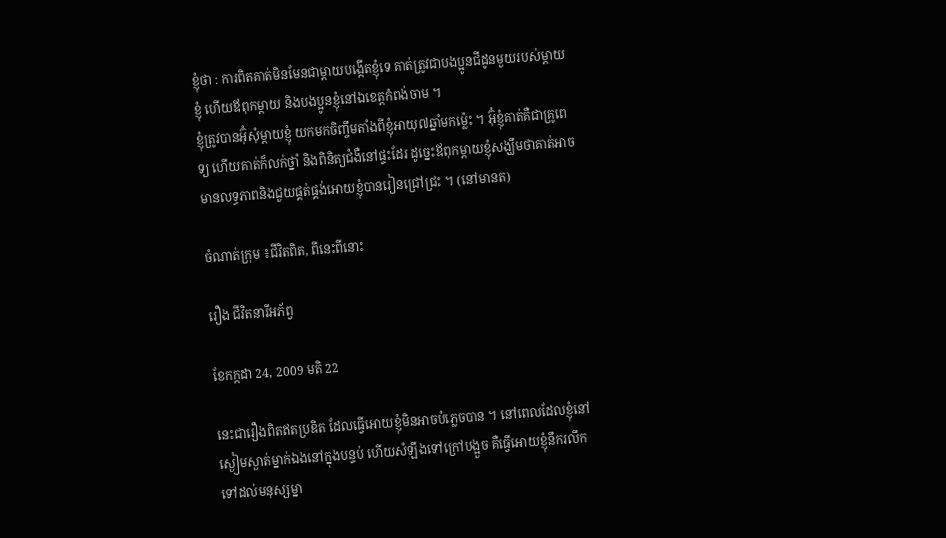ខ្ញុំថា : ការពិតគាត់មិនមែនជាម្តាយបង្កើតខ្ញុំទេ គាត់ត្រូវជាបងប្អូនជីដូនមួយរបស់ម្តាយខ្ញុំ ហើយឪពុកម្តាយ និងបងប្អូនខ្ញុំនៅឯខេត្តកំពង់ចាម ។
ខ្ញុំត្រូវបានអ៊ុំសុំម្តាយខ្ញុំ យកមកចិញ្ចឹមតាំងពីខ្ញុំអាយុ៧ឆ្នាំមកម្ល៉េះ ។ អ៊ុំខ្ញុំគាត់គឺជាគ្រូពេទ្យ ហើយគាត់ក៏លក់ថ្នាំ និងពិនិត្យជំងឺនៅផ្ទះដែរ ដូច្នេះឪពុកម្តាយខ្ញុំសង្ឃឹមថាគាត់អាចមានលទ្ធភាពនិងជួយផ្គត់ផ្គង់អោយខ្ញុំបានរៀនជ្រៅជ្រះ ។ (នៅមានត)

ចំណាត់ក្រុម ៖ជីវិតពិត, ពីនេះពីនោះ

រឿង ជីវិតនារីអភ័ព្វ

ខែកក្កដា 24, 2009 មតិ 22

នេះជារឿងពិតឥតប្រឌិត ដែលធ្វើអោយខ្ញុំមិនអាចបំភ្លេចបាន ។ នៅពេលដែលខ្ញុំនៅស្ងៀមស្ងាត់ម្នាក់ឯងនៅក្នុងបន្ទប់ ហើយសំឡឹងទៅក្រៅបង្អួច គឺធ្វើអោយខ្ញុំនឹករលឹកទៅដល់មនុស្សម្នា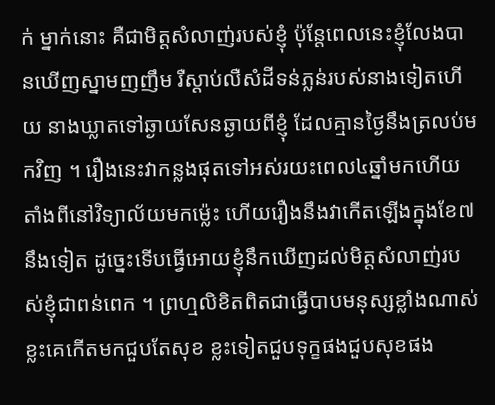ក់ ម្នាក់នោះ គឺជាមិត្តសំលាញ់របស់ខ្ញុំ ប៉ុន្តែពេលនេះខ្ញុំលែងបានឃើញស្នាមញញឹម រឺស្តាប់លឺសំដីទន់ភ្លន់របស់នាងទៀតហើយ នាងឃ្លាតទៅឆ្ងាយសែនឆ្ងាយពីខ្ញុំ ដែលគ្មានថ្ងៃនឹងត្រលប់មកវិញ ។ រឿងនេះវាកន្លងផុតទៅអស់រយះពេល៤ឆ្នាំមកហើយ តាំងពីនៅវិទ្យាល័យមកម្ល៉េះ ហើយរឿងនឹងវាកើតឡើងក្នុងខែ៧នឹងទៀត ដូច្នេះទើបធ្វើអោយខ្ញុំនឹកឃើញដល់មិត្តសំលាញ់របស់ខ្ញុំជាពន់ពេក ។ ព្រហ្មលិខិតពិតជាធ្វើបាបមនុស្សខ្លាំងណាស់ ខ្លះគេកើតមកជួបតែសុខ ខ្លះទៀតជួបទុក្ខផងជួបសុខផង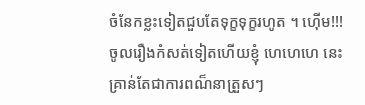ចំនែកខ្លះទៀតជួបតែទុក្ខទុក្ខរហូត ។ ហ៊ើម!!! ចូលរឿងកំសត់ទៀតហើយខ្ញុំ ហេហេហេ នេះគ្រាន់តែជាការពណ៏នាត្រួសៗ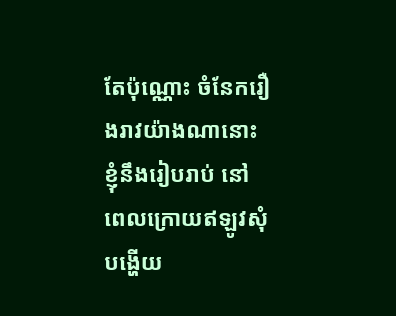តែប៉ុណ្ណោះ ចំនែករឿងរាវយ៉ាងណានោះខ្ញុំនឹងរៀបរាប់ នៅពេលក្រោយឥឡូវសុំបង្ហើយ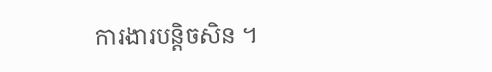ការងារបន្តិចសិន ។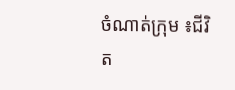ចំណាត់ក្រុម ៖ជីវិត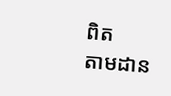ពិត
តាមដាន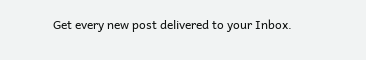Get every new post delivered to your Inbox.